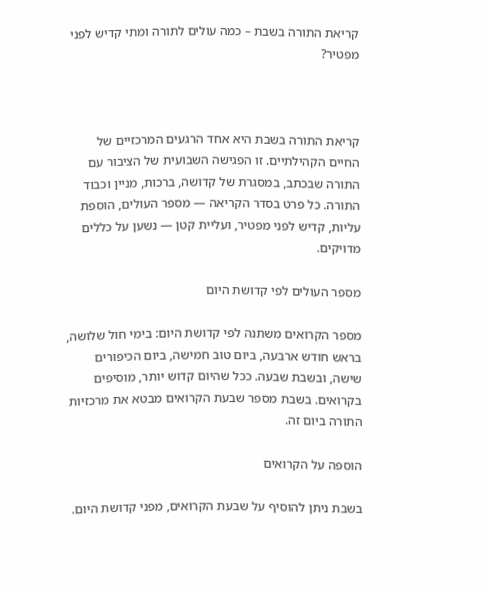קריאת התורה בשבת – כמה עולים לתורה ומתי קדיש לפני מפטיר?



קריאת התורה בשבת היא אחד הרגעים המרכזיים של החיים הקהילתיים. זו הפגישה השבועית של הציבור עם התורה שבכתב, במסגרת של קדושה, ברכות, מניין וכבוד התורה. כל פרט בסדר הקריאה — מספר העולים, הוספת עליות, קדיש לפני מפטיר, ועליית קטן — נשען על כללים מדויקים.

מספר העולים לפי קדושת היום

מספר הקרואים משתנה לפי קדושת היום: בימי חול שלושה, בראש חודש ארבעה, ביום טוב חמישה, ביום הכיפורים שישה, ובשבת שבעה. ככל שהיום קדוש יותר, מוסיפים בקרואים. בשבת מספר שבעת הקרואים מבטא את מרכזיות התורה ביום זה.

הוספה על הקרואים

בשבת ניתן להוסיף על שבעת הקרואים, מפני קדושת היום.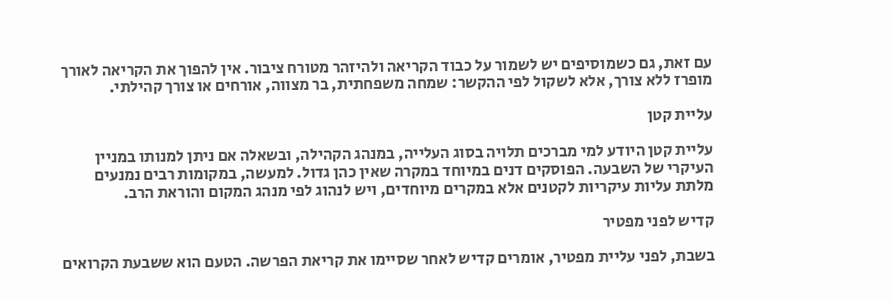עם זאת, גם כשמוסיפים יש לשמור על כבוד הקריאה ולהיזהר מטורח ציבור. אין להפוך את הקריאה לאורך מופרז ללא צורך, אלא לשקול לפי ההקשר: שמחה משפחתית, בר מצווה, אורחים או צורך קהילתי.

עליית קטן

עליית קטן היודע למי מברכים תלויה בסוג העלייה, במנהג הקהילה, ובשאלה אם ניתן למנותו במניין העיקרי של השבעה. הפוסקים דנים במיוחד במקרה שאין כהן גדול. למעשה, במקומות רבים נמנעים מלתת עליות עיקריות לקטנים אלא במקרים מיוחדים, ויש לנהוג לפי מנהג המקום והוראת הרב.

קדיש לפני מפטיר

בשבת, לפני עליית מפטיר, אומרים קדיש לאחר שסיימו את קריאת הפרשה. הטעם הוא ששבעת הקרואים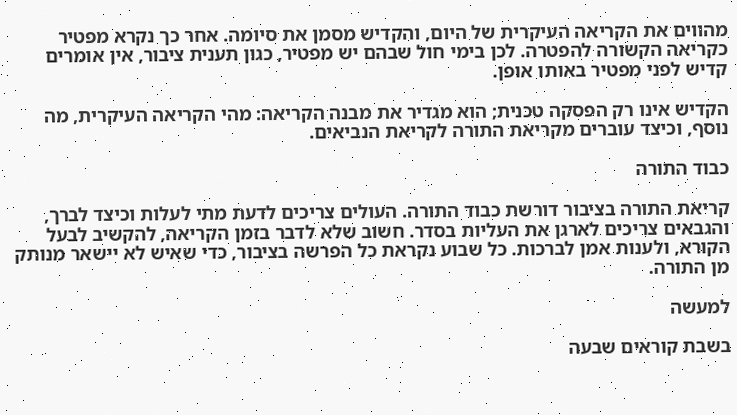מהווים את הקריאה העיקרית של היום, והקדיש מסמן את סיומה. אחר כך נקרא מפטיר כקריאה הקשורה להפטרה. לכן בימי חול שבהם יש מפטיר, כגון תענית ציבור, אין אומרים קדיש לפני מפטיר באותו אופן.

הקדיש אינו רק הפסקה טכנית; הוא מגדיר את מבנה הקריאה: מהי הקריאה העיקרית, מה נוסף, וכיצד עוברים מקריאת התורה לקריאת הנביאים.

כבוד התורה

קריאת התורה בציבור דורשת כבוד התורה. העולים צריכים לדעת מתי לעלות וכיצד לברך, והגבאים צריכים לארגן את העליות בסדר. חשוב שלא לדבר בזמן הקריאה, להקשיב לבעל הקורא, ולענות אמן לברכות. כל שבוע נקראת כל הפרשה בציבור, כדי שאיש לא יישאר מנותק מן התורה.

למעשה

בשבת קוראים שבעה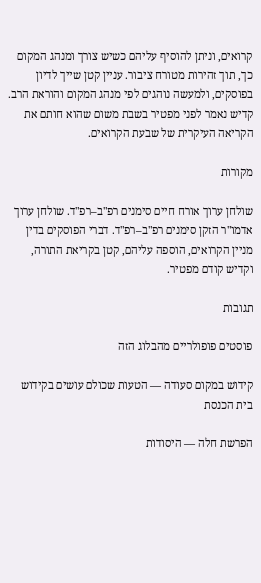קרואים, וניתן להוסיף עליהם כשיש צורך ומנהג המקום כך, תוך זהירות מטורח ציבור. עניין קטן שייך לדיון בפוסקים, ולמעשה נוהגים לפי מנהג המקום והוראת הרב. קדיש נאמר לפני מפטיר בשבת משום שהוא חותם את הקריאה העיקרית של שבעת הקרואים.

מקורות

שולחן ערוך אורח חיים סימנים רפ"ב–רפ"ד. שולחן ערוך אדמו"ר הזקן סימנים רפ"ב–רפ"ד. דברי הפוסקים בדין מניין הקרואים, הוספה עליהם, קטן בקריאת התורה, וקדיש קודם מפטיר.

תגובות

פוסטים פופולריים מהבלוג הזה

קידוש במקום סעודה — הטעות שכולם עושים בקידוש בית הכנסת

הפרשת חלה — היסודות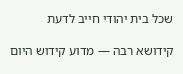שכל בית יהודי חייב לדעת

קידושא רבה — מדוע קידוש היום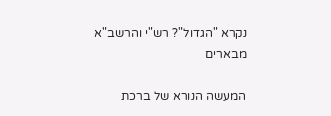נקרא "הגדול"? רש"י והרשב"א מבארים

המעשה הנורא של ברכת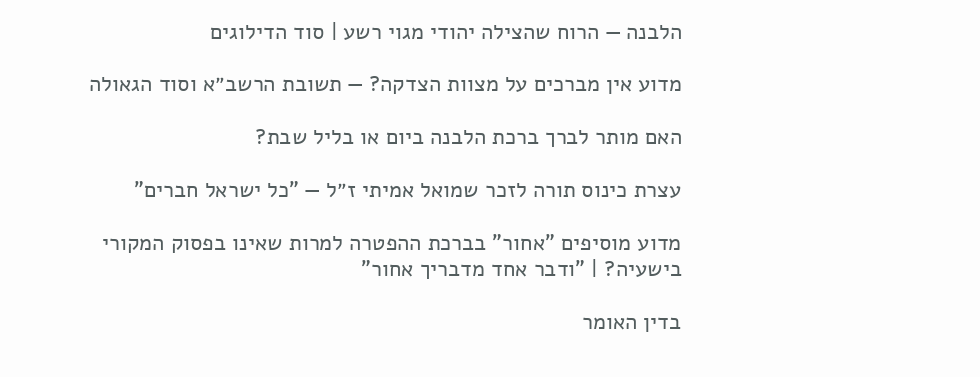הלבנה — הרוח שהצילה יהודי מגוי רשע | סוד הדילוגים

מדוע אין מברכים על מצוות הצדקה? — תשובת הרשב״א וסוד הגאולה

האם מותר לברך ברכת הלבנה ביום או בליל שבת?

עצרת כינוס תורה לזכר שמואל אמיתי ז״ל — "כל ישראל חברים"

מדוע מוסיפים "אחור" בברכת ההפטרה למרות שאינו בפסוק המקורי בישעיה? | "ודבר אחד מדבריך אחור"

בדין האומר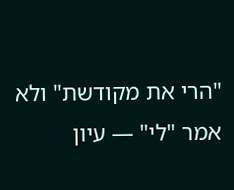"הרי את מקודשת" ולא אמר "לי" — עיון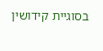בסוגיית קידושין